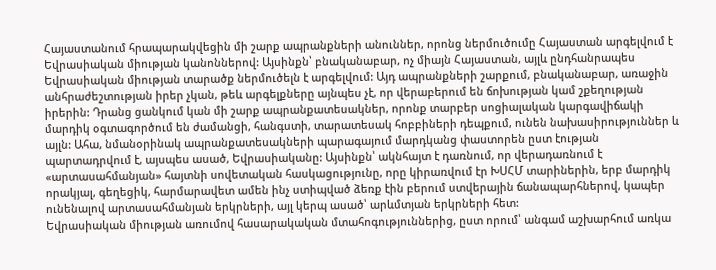Հայաստանում հրապարակվեցին մի շարք ապրանքների անուններ, որոնց ներմուծումը Հայաստան արգելվում է Եվրասիական միության կանոններով: Այսինքն՝ բնականաբար, ոչ միայն Հայաստան, այլև ընդհանրապես Եվրասիական միության տարածք ներմուծելն է արգելվում: Այդ ապրանքների շարքում, բնականաբար, առաջին անհրաժեշտության իրեր չկան, թեև արգելքները այնպես չէ, որ վերաբերում են ճոխության կամ շքեղության իրերին: Դրանց ցանկում կան մի շարք ապրանքատեսակներ, որոնք տարբեր սոցիալական կարգավիճակի մարդիկ օգտագործում են ժամանցի, հանգստի, տարատեսակ հոբբիների դեպքում, ունեն նախասիրություններ և այլն: Ահա, նմանօրինակ ապրանքատեսակների պարագայում մարդկանց փաստորեն ըստ էության պարտադրվում է, այսպես ասած, Եվրասիականը: Այսինքն՝ ակնհայտ է դառնում, որ վերադառնում է «արտասահմանյան» հայտնի սովետական հասկացությունը, որը կիրառվում էր ԽՍՀՄ տարիներին, երբ մարդիկ որակյալ, գեղեցիկ, հարմարավետ ամեն ինչ ստիպված ձեռք էին բերում ստվերային ճանապարհներով, կապեր ունենալով արտասահմանյան երկրների, այլ կերպ ասած՝ արևմտյան երկրների հետ:
Եվրասիական միության առումով հասարակական մտահոգություններից, ըստ որում՝ անգամ աշխարհում առկա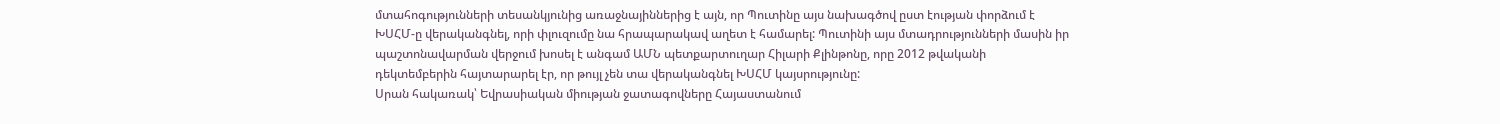մտահոգությունների տեսանկյունից առաջնայիններից է այն, որ Պուտինը այս նախագծով ըստ էության փորձում է ԽՍՀՄ-ը վերականգնել, որի փլուզումը նա հրապարակավ աղետ է համարել: Պուտինի այս մտադրությունների մասին իր պաշտոնավարման վերջում խոսել է անգամ ԱՄՆ պետքարտուղար Հիլարի Քլինթոնը, որը 2012 թվականի դեկտեմբերին հայտարարել էր, որ թույլ չեն տա վերականգնել ԽՍՀՄ կայսրությունը:
Սրան հակառակ՝ Եվրասիական միության ջատագովները Հայաստանում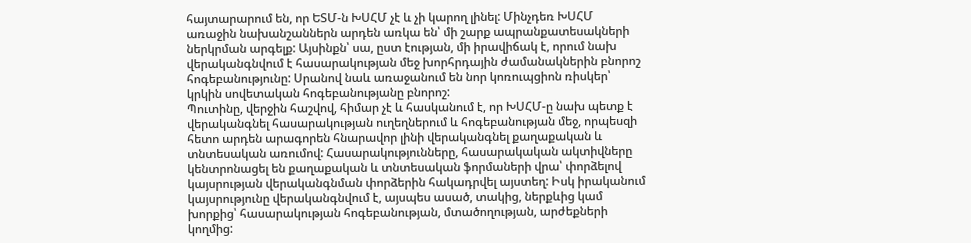հայտարարում են, որ ԵՏՄ-ն ԽՍՀՄ չէ և չի կարող լինել: Մինչդեռ ԽՍՀՄ առաջին նախանշաններն արդեն առկա են՝ մի շարք ապրանքատեսակների ներկրման արգելք: Այսինքն՝ սա, ըստ էության, մի իրավիճակ է, որում նախ վերականգնվում է հասարակության մեջ խորհրդային ժամանակներին բնորոշ հոգեբանությունը: Սրանով նաև առաջանում են նոր կոռուպցիոն ռիսկեր՝ կրկին սովետական հոգեբանությանը բնորոշ:
Պուտինը, վերջին հաշվով, հիմար չէ և հասկանում է, որ ԽՍՀՄ-ը նախ պետք է վերականգնել հասարակության ուղեղներում և հոգեբանության մեջ, որպեսզի հետո արդեն արագորեն հնարավոր լինի վերականգնել քաղաքական և տնտեսական առումով: Հասարակությունները, հասարակական ակտիվները կենտրոնացել են քաղաքական և տնտեսական ֆորմաների վրա՝ փորձելով կայսրության վերականգնման փորձերին հակադրվել այստեղ: Իսկ իրականում կայսրությունը վերականգնվում է, այսպես ասած, տակից, ներքևից կամ խորքից՝ հասարակության հոգեբանության, մտածողության, արժեքների կողմից: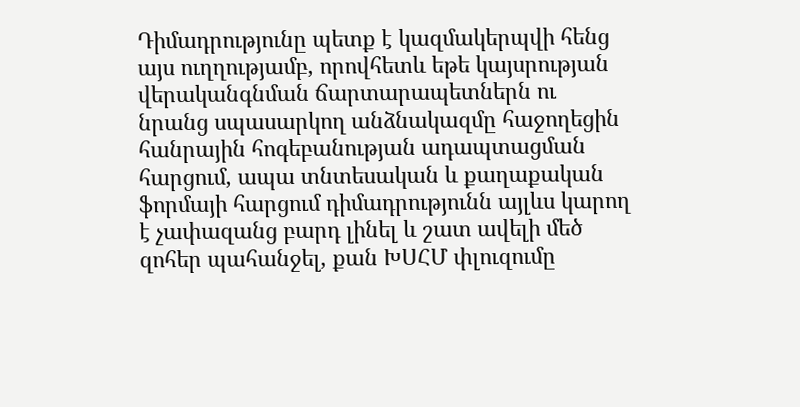Դիմադրությունը պետք է կազմակերպվի հենց այս ուղղությամբ, որովհետև եթե կայսրության վերականգնման ճարտարապետներն ու նրանց սպասարկող անձնակազմը հաջողեցին հանրային հոգեբանության ադապտացման հարցում, ապա տնտեսական և քաղաքական ֆորմայի հարցում դիմադրությունն այլևս կարող է չափազանց բարդ լինել և շատ ավելի մեծ զոհեր պահանջել, քան ԽՍՀՄ փլուզումը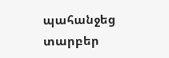պահանջեց տարբեր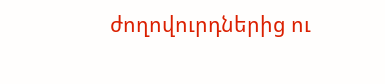ժողովուրդներից ու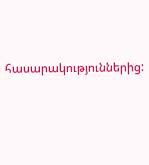հասարակություններից: